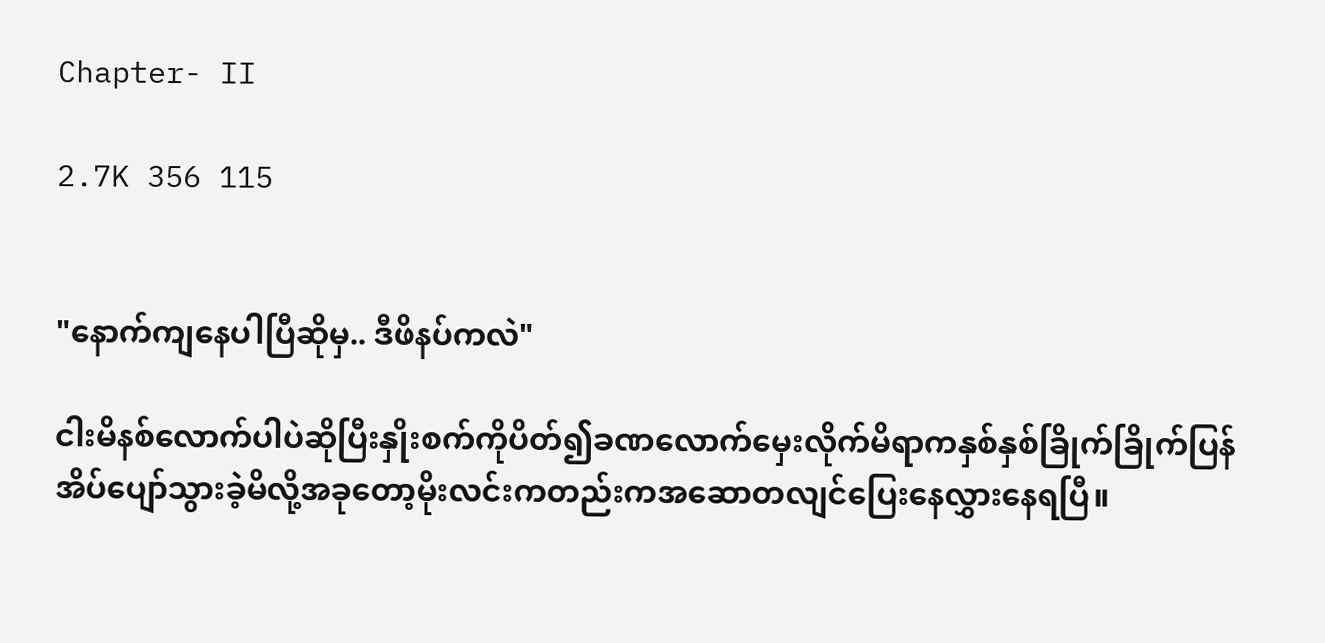Chapter- II

2.7K 356 115


"နောက်ကျနေပါပြီဆိုမှ.. ဒီဖိနပ်ကလဲ"

ငါးမိနစ်လောက်ပါပဲဆိုပြီးနှိုးစက်ကိုပိတ်၍ခဏလောက်မှေးလိုက်မိရာကနှစ်နှစ်ခြိုက်ခြိုက်ပြန်အိပ်ပျော်သွားခဲ့မိလို့အခုတော့မိုးလင်းကတည်းကအဆောတလျင်ပြေးနေလွှားနေရပြီ။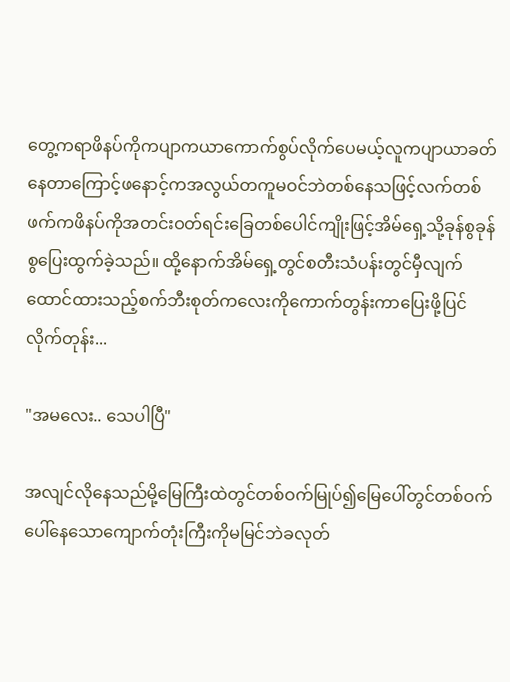တွေ့ကရာဖိနပ်ကိုကပျာကယာကောက်စွပ်လိုက်ပေမယ့်လူကပျာယာခတ်နေတာကြောင့်ဖနောင့်ကအလွယ်တကူမဝင်ဘဲတစ်နေသဖြင့်လက်တစ်ဖက်ကဖိနပ်ကိုအတင်းဝတ်ရင်းခြေတစ်ပေါင်ကျိုးဖြင့်အိမ်ရှေ့သို့ခုန်စွခုန်စွပြေးထွက်ခဲ့သည်။ ထို့နောက်အိမ်ရှေ့တွင်စတီးသံပန်းတွင်မှီလျက်ထောင်ထားသည့်စက်ဘီးစုတ်ကလေးကိုကောက်တွန်းကာပြေးဖို့ပြင်လိုက်တုန်း...

"အမလေး.. သေပါပြီ"

အလျင်လိုနေသည်မို့မြေကြီးထဲတွင်တစ်ဝက်မြုပ်၍မြေပေါ်တွင်တစ်ဝက်ပေါ်နေသောကျောက်တုံးကြီးကိုမမြင်ဘဲခလုတ်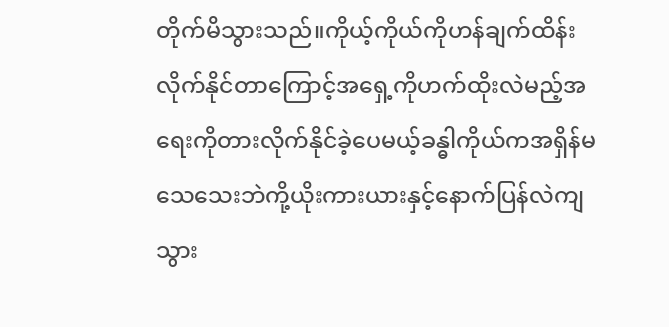တိုက်မိသွားသည်။ကိုယ့်ကိုယ်ကိုဟန်ချက်ထိန်းလိုက်နိုင်တာကြောင့်အရှေ့ကိုဟက်ထိုးလဲမည့်အရေးကိုတားလိုက်နိုင်ခဲ့ပေမယ့်ခန္ဓါကိုယ်ကအရှိန်မသေသေးဘဲကို့ယိုးကားယားနှင့်နောက်ပြန်လဲကျသွား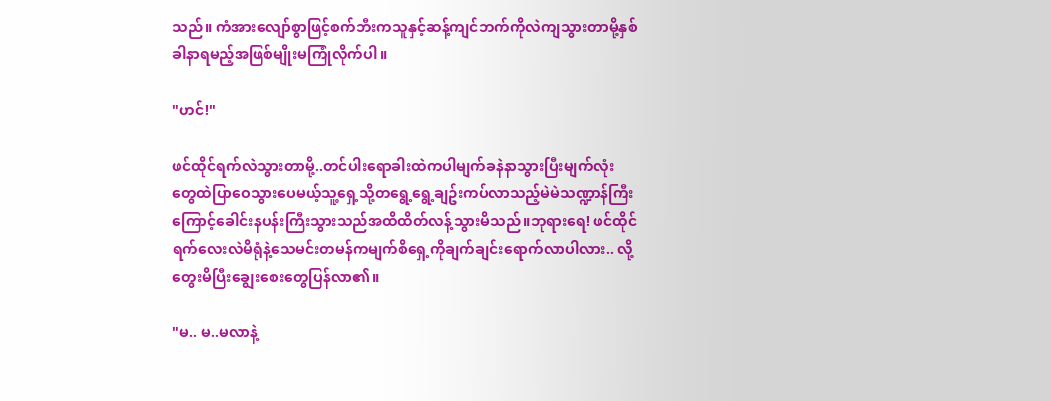သည်။ ကံအားလျော်စွာဖြင့်စက်ဘီးကသူနှင့်ဆန့်ကျင်ဘက်ကိုလဲကျသွားတာမို့နှစ်ခါနာရမည့်အဖြစ်မျိုးမကြုံလိုက်ပါ။

"ဟင်!"

ဖင်ထိုင်ရက်လဲသွားတာမို့..တင်ပါးရောခါးထဲကပါမျက်ခနဲနာသွားပြီးမျက်လုံးတွေထဲပြာဝေသွားပေမယ့်သူ့ရှေ့သို့တရွေ့ရွေ့ချဥ်းကပ်လာသည့်မဲမဲသဏ္ဍာန်ကြီးကြောင့်ခေါင်းနပန်းကြီးသွားသည်အထိထိတ်လန့်သွားမိသည်။ဘုရားရေ! ဖင်ထိုင်ရက်လေးလဲမိရုံနဲ့သေမင်းတမန်ကမျက်စိရှေ့ကိုချက်ချင်းရောက်လာပါလား.. လို့တွေးမိပြီးချွေးစေးတွေပြန်လာ၏။

"မ.. မ..မလာနဲ့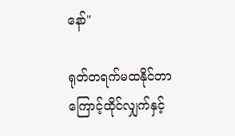နော်"

ရုတ်တရက်မထနိုင်တာကြောင့်ထိုင်လျှက်နှင့်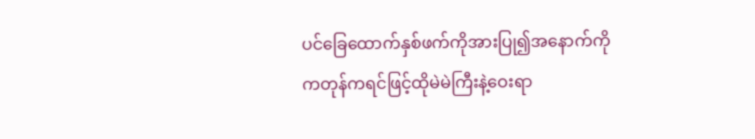ပင်ခြေထောက်နှစ်ဖက်ကိုအားပြု၍အနောက်ကိုကတုန်ကရင်ဖြင့်ထိုမဲမဲကြီးနဲ့ဝေးရာ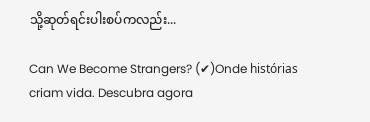သို့ဆုတ်ရင်းပါးစပ်ကလည်း...

Can We Become Strangers? (✔)Onde histórias criam vida. Descubra agora